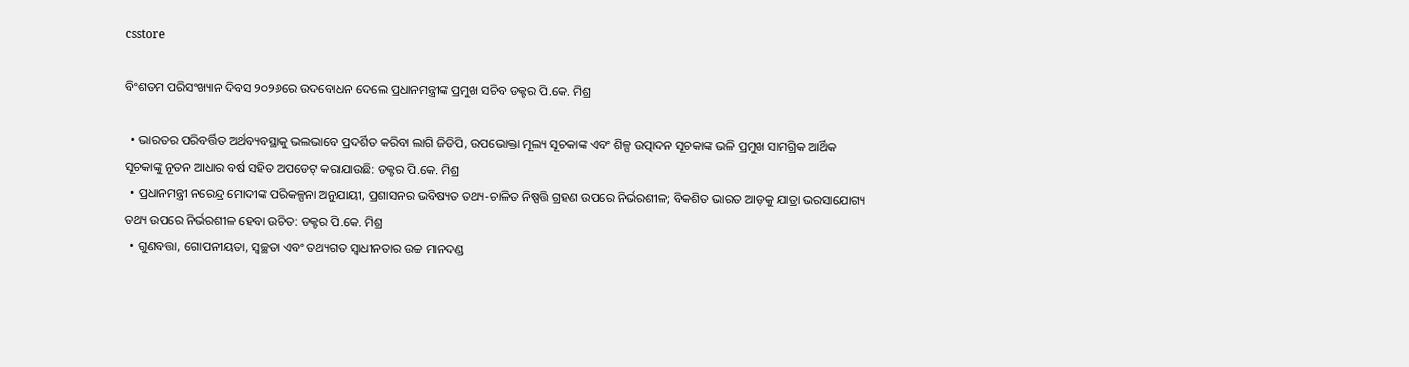csstore

ବିଂଶତମ ପରିସଂଖ୍ୟାନ ଦିବସ ୨୦୨୬ରେ ଉଦବୋଧନ ଦେଲେ ପ୍ରଧାନମନ୍ତ୍ରୀଙ୍କ ପ୍ରମୁଖ ସଚିବ ଡକ୍ଟର ପି.କେ. ମିଶ୍ର

  • ଭାରତର ପରିବର୍ତ୍ତିତ ଅର୍ଥବ୍ୟବସ୍ଥାକୁ ଭଲଭାବେ ପ୍ରଦର୍ଶିତ କରିବା ଲାଗି ଜିଡିପି, ଉପଭୋକ୍ତା ମୂଲ୍ୟ ସୂଚକାଙ୍କ ଏବଂ ଶିଳ୍ପ ଉତ୍ପାଦନ ସୂଚକାଙ୍କ ଭଳି ପ୍ରମୁଖ ସାମଗ୍ରିକ ଆର୍ଥିକ ସୂଚକାଙ୍କୁ ନୂତନ ଆଧାର ବର୍ଷ ସହିତ ଅପଡେଟ୍‌ କରାଯାଉଛି: ଡକ୍ଟର ପି.କେ. ମିଶ୍ର
  • ପ୍ରଧାନମନ୍ତ୍ରୀ ନରେନ୍ଦ୍ର ମୋଦୀଙ୍କ ପରିକଳ୍ପନା ଅନୁଯାୟୀ, ପ୍ରଶାସନର ଭବିଷ୍ୟତ ତଥ୍ୟ-ଚାଳିତ ନିଷ୍ପତ୍ତି ଗ୍ରହଣ ଉପରେ ନିର୍ଭରଶୀଳ; ବିକଶିତ ଭାରତ ଆଡ଼କୁ ଯାତ୍ରା ଭରସାଯୋଗ୍ୟ ତଥ୍ୟ ଉପରେ ନିର୍ଭରଶୀଳ ହେବା ଉଚିତ: ଡକ୍ଟର ପି.କେ. ମିଶ୍ର
  • ଗୁଣବତ୍ତା, ଗୋପନୀୟତା, ସ୍ୱଚ୍ଛତା ଏବଂ ତଥ୍ୟଗତ ସ୍ୱାଧୀନତାର ଉଚ୍ଚ ମାନଦଣ୍ଡ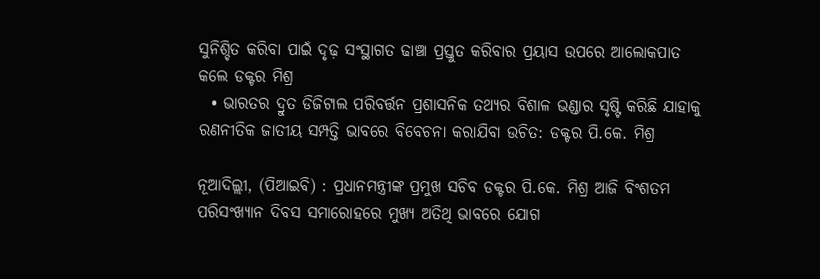ସୁନିଶ୍ଚିତ କରିବା ପାଇଁ ଦୃଢ଼ ସଂସ୍ଥାଗତ ଢାଞ୍ଚା ପ୍ରସ୍ତୁତ କରିବାର ପ୍ରୟାସ ଉପରେ ଆଲୋକପାତ କଲେ ଡକ୍ଟର ମିଶ୍ର
  • ଭାରତର ଦ୍ରୁତ ଡିଜିଟାଲ ପରିବର୍ତ୍ତନ ପ୍ରଶାସନିକ ତଥ୍ୟର ବିଶାଳ ଭଣ୍ଡାର ସୃଷ୍ଟି କରିଛି ଯାହାକୁ ରଣନୀତିକ ଜାତୀୟ ସମ୍ପତ୍ତି ଭାବରେ ବିବେଚନା କରାଯିବା ଉଚିତ: ଡକ୍ଟର ପି.କେ. ମିଶ୍ର

ନୂଆଦିଲ୍ଲୀ, (ପିଆଇବି) : ପ୍ରଧାନମନ୍ତ୍ରୀଙ୍କ ପ୍ରମୁଖ ସଚିବ ଡକ୍ଟର ପି.କେ. ମିଶ୍ର ଆଜି ବିଂଶତମ ପରିସଂଖ୍ୟାନ ଦିବସ ସମାରୋହରେ ମୁଖ୍ୟ ଅତିଥି ଭାବରେ ଯୋଗ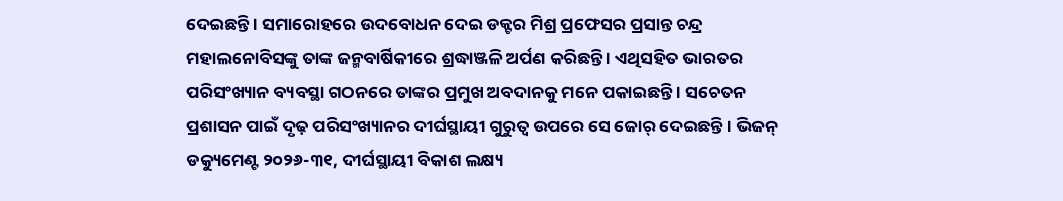ଦେଇଛନ୍ତି । ସମାରୋହରେ ଉଦବୋଧନ ଦେଇ ଡକ୍ଟର ମିଶ୍ର ପ୍ରଫେସର ପ୍ରସାନ୍ତ ଚନ୍ଦ୍ର ମହାଲନୋବିସଙ୍କୁ ତାଙ୍କ ଜନ୍ମବାର୍ଷିକୀରେ ଶ୍ରଦ୍ଧାଞ୍ଜଳି ଅର୍ପଣ କରିଛନ୍ତି । ଏଥିସହିତ ଭାରତର ପରିସଂଖ୍ୟାନ ବ୍ୟବସ୍ଥା ଗଠନରେ ତାଙ୍କର ପ୍ରମୁଖ ଅବଦାନକୁ ମନେ ପକାଇଛନ୍ତି । ସଚେତନ ପ୍ରଶାସନ ପାଇଁ ଦୃଢ଼ ପରିସଂଖ୍ୟାନର ଦୀର୍ଘସ୍ଥାୟୀ ଗୁରୁତ୍ୱ ଉପରେ ସେ ଜୋର୍‌ ଦେଇଛନ୍ତି । ଭିଜନ୍‌ ଡକ୍ୟୁମେଣ୍ଟ ୨୦୨୬-୩୧, ଦୀର୍ଘସ୍ଥାୟୀ ବିକାଶ ଲକ୍ଷ୍ୟ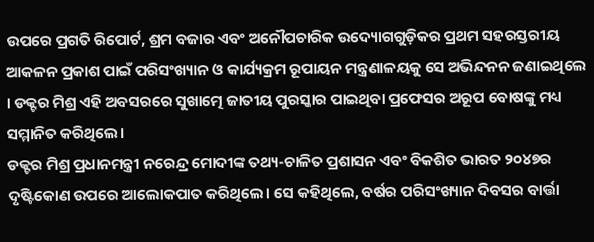ଉପରେ ପ୍ରଗତି ରିପୋର୍ଟ, ଶ୍ରମ ବଜାର ଏବଂ ଅନୌପଚାରିକ ଉଦ୍ୟୋଗଗୁଡ଼ିକର ପ୍ରଥମ ସହରସ୍ତରୀୟ ଆକଳନ ପ୍ରକାଶ ପାଇଁ ପରିସଂଖ୍ୟାନ ଓ କାର୍ଯ୍ୟକ୍ରମ ରୂପାୟନ ମନ୍ତ୍ରଣାଳୟକୁ ସେ ଅଭିନ୍ଦନନ ଜଣାଇଥିଲେ । ଡକ୍ଟର ମିଶ୍ର ଏହି ଅବସରରେ ସୁଖାତ୍ମେ ଜାତୀୟ ପୁରସ୍କାର ପାଇଥିବା ପ୍ରଫେସର ଅରୂପ ବୋଷଙ୍କୁ ମଧ୍ୟ ସମ୍ମାନିତ କରିଥିଲେ।
ଡକ୍ଟର ମିଶ୍ର ପ୍ରଧାନମନ୍ତ୍ରୀ ନରେନ୍ଦ୍ର ମୋଦୀଙ୍କ ତଥ୍ୟ-ଚାଳିତ ପ୍ରଶାସନ ଏବଂ ବିକଶିତ ଭାରତ ୨୦୪୭ର ଦୃଷ୍ଟିକୋଣ ଉପରେ ଆଲୋକପାତ କରିଥିଲେ। ସେ କହିଥିଲେ, ବର୍ଷର ପରିସଂଖ୍ୟାନ ଦିବସର ବାର୍ତ୍ତା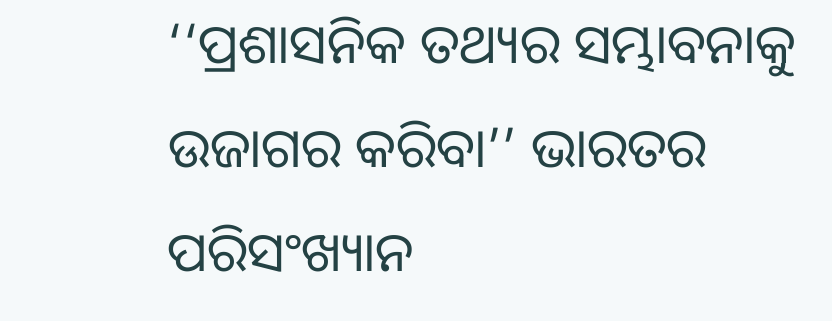‘‘ପ୍ରଶାସନିକ ତଥ୍ୟର ସମ୍ଭାବନାକୁ ଉଜାଗର କରିବା’’ ଭାରତର ପରିସଂଖ୍ୟାନ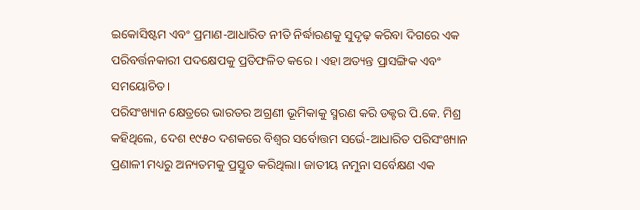ଇକୋସିଷ୍ଟମ ଏବଂ ପ୍ରମାଣ-ଆଧାରିତ ନୀତି ନିର୍ଦ୍ଧାରଣକୁ ସୁଦୃଢ଼ କରିବା ଦିଗରେ ଏକ ପରିବର୍ତ୍ତନକାରୀ ପଦକ୍ଷେପକୁ ପ୍ରତିଫଳିତ କରେ । ଏହା ଅତ୍ୟନ୍ତ ପ୍ରାସଙ୍ଗିକ ଏବଂ ସମୟୋଚିତ।
ପରିସଂଖ୍ୟାନ କ୍ଷେତ୍ରରେ ଭାରତର ଅଗ୍ରଣୀ ଭୂମିକାକୁ ସ୍ମରଣ କରି ଡକ୍ଟର ପି.କେ. ମିଶ୍ର କହିଥିଲେ, ଦେଶ ୧୯୫୦ ଦଶକରେ ବିଶ୍ୱର ସର୍ବୋତ୍ତମ ସର୍ଭେ-ଆଧାରିତ ପରିସଂଖ୍ୟାନ ପ୍ରଣାଳୀ ମଧ୍ୟରୁ ଅନ୍ୟତମକୁ ପ୍ରସ୍ତୁତ କରିଥିଲା। ଜାତୀୟ ନମୁନା ସର୍ବେକ୍ଷଣ ଏକ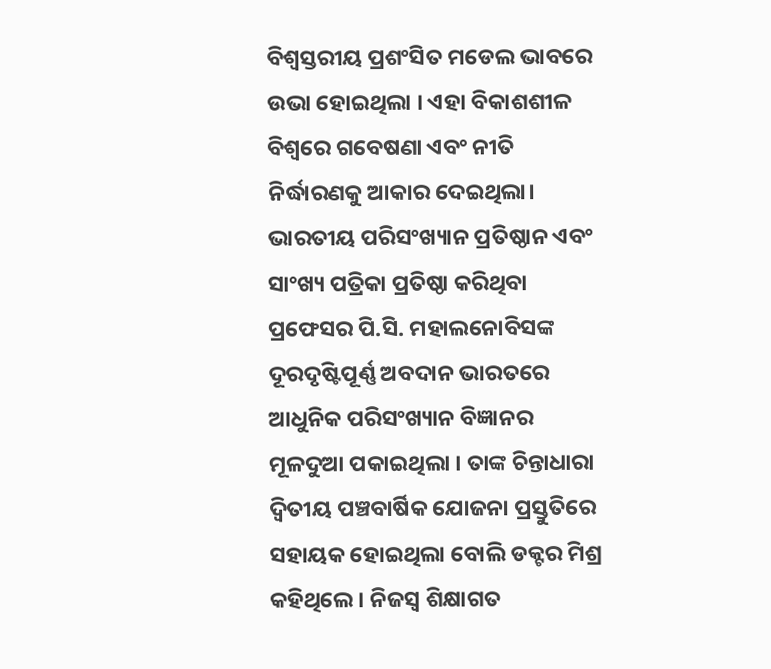ବିଶ୍ୱସ୍ତରୀୟ ପ୍ରଶଂସିତ ମଡେଲ ଭାବରେ ଉଭା ହୋଇଥିଲା । ଏହା ବିକାଶଶୀଳ ବିଶ୍ୱରେ ଗବେଷଣା ଏବଂ ନୀତି ନିର୍ଦ୍ଧାରଣକୁ ଆକାର ଦେଇଥିଲା। ଭାରତୀୟ ପରିସଂଖ୍ୟାନ ପ୍ରତିଷ୍ଠାନ ଏବଂ ସାଂଖ୍ୟ ପତ୍ରିକା ପ୍ରତିଷ୍ଠା କରିଥିବା ପ୍ରଫେସର ପି.ସି. ମହାଲନୋବିସଙ୍କ ଦୂରଦୃଷ୍ଟିପୂର୍ଣ୍ଣ ଅବଦାନ ଭାରତରେ ଆଧୁନିକ ପରିସଂଖ୍ୟାନ ବିଜ୍ଞାନର ମୂଳଦୁଆ ପକାଇଥିଲା । ତାଙ୍କ ଚିନ୍ତାଧାରା ଦ୍ୱିତୀୟ ପଞ୍ଚବାର୍ଷିକ ଯୋଜନା ପ୍ରସ୍ତୁତିରେ ସହାୟକ ହୋଇଥିଲା ବୋଲି ଡକ୍ଟର ମିଶ୍ର କହିଥିଲେ । ନିଜସ୍ୱ ଶିକ୍ଷାଗତ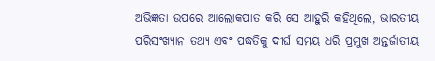ଅଭିଜ୍ଞତା ଉପରେ ଆଲୋକପାତ କରି ସେ ଆହୁରି କହିଥିଲେ, ଭାରତୀୟ ପରିସଂଖ୍ୟାନ ତଥ୍ୟ ଏବଂ ପଦ୍ଧତିକୁ ଦୀର୍ଘ ସମୟ ଧରି ପ୍ରମୁଖ ଅନ୍ତର୍ଜାତୀୟ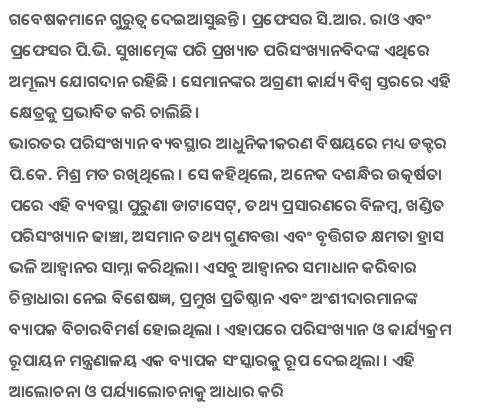ଗବେଷକମାନେ ଗୁରୁତ୍ୱ ଦେଇଆସୁଛନ୍ତି। ପ୍ରଫେସର ସି.ଆର. ରାଓ ଏବଂ ପ୍ରଫେସର ପି.ଭି. ସୁଖାତ୍ମେଙ୍କ ପରି ପ୍ରଖ୍ୟାତ ପରିସଂଖ୍ୟାନବିଦଙ୍କ ଏଥିରେ ଅମୂଲ୍ୟ ଯୋଗଦାନ ରହିଛି । ସେମାନଙ୍କର ଅଗ୍ରଣୀ କାର୍ଯ୍ୟ ବିଶ୍ୱ ସ୍ତରରେ ଏହି କ୍ଷେତ୍ରକୁ ପ୍ରଭାବିତ କରି ଚାଲିଛି।
ଭାରତର ପରିସଂଖ୍ୟାନ ବ୍ୟବସ୍ଥାର ଆଧୁନିକୀକରଣ ବିଷୟରେ ମଧ୍ୟ ଡକ୍ଟର ପି.କେ. ମିଶ୍ର ମତ ରଖିଥିଲେ । ସେ କହିଥିଲେ, ଅନେକ ଦଶନ୍ଧିର ଉତ୍କର୍ଷତା ପରେ ଏହି ବ୍ୟବସ୍ଥା ପୁରୁଣା ଡାଟାସେଟ୍, ତଥ୍ୟ ପ୍ରସାରଣରେ ବିଳମ୍ବ, ଖଣ୍ଡିତ ପରିସଂଖ୍ୟାନ ଢାଞ୍ଚା, ଅସମାନ ତଥ୍ୟ ଗୁଣବତ୍ତା ଏବଂ ବୃତ୍ତିଗତ କ୍ଷମତା ହ୍ରାସ ଭଳି ଆହ୍ୱାନର ସାମ୍ନା କରିଥିଲା। ଏସବୁ ଆହ୍ୱାନର ସମାଧାନ କରିବାର ଚିନ୍ତାଧାରା ନେଇ ବିଶେଷଜ୍ଞ, ପ୍ରମୁଖ ପ୍ରତିଷ୍ଠାନ ଏବଂ ଅଂଶୀଦାରମାନଙ୍କ ବ୍ୟାପକ ବିଚାରବିମର୍ଶ ହୋଇଥିଲା । ଏହାପରେ ପରିସଂଖ୍ୟାନ ଓ କାର୍ଯ୍ୟକ୍ରମ ରୂପାୟନ ମନ୍ତ୍ରଣାଳୟ ଏକ ବ୍ୟାପକ ସଂସ୍କାରକୁ ରୂପ ଦେଇଥିଲା । ଏହି ଆଲୋଚନା ଓ ପର୍ଯ୍ୟାଲୋଚନାକୁ ଆଧାର କରି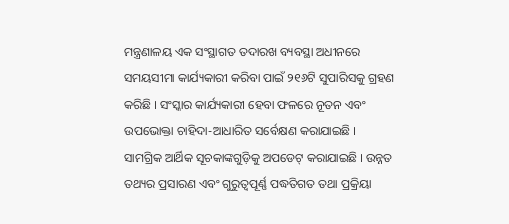ମନ୍ତ୍ରଣାଳୟ ଏକ ସଂସ୍ଥାଗତ ତଦାରଖ ବ୍ୟବସ୍ଥା ଅଧୀନରେ ସମୟସୀମା କାର୍ଯ୍ୟକାରୀ କରିବା ପାଇଁ ୨୧୬ଟି ସୁପାରିସକୁ ଗ୍ରହଣ କରିଛି । ସଂସ୍କାର କାର୍ଯ୍ୟକାରୀ ହେବା ଫଳରେ ନୂତନ ଏବଂ ଉପଭୋକ୍ତା ଚାହିଦା-ଆଧାରିତ ସର୍ବେକ୍ଷଣ କରାଯାଇଛି । ସାମଗ୍ରିକ ଆର୍ଥିକ ସୂଚକାଙ୍କଗୁଡ଼ିକୁ ଅପଡେଟ୍‌ କରାଯାଇଛି । ଉନ୍ନତ ତଥ୍ୟର ପ୍ରସାରଣ ଏବଂ ଗୁରୁତ୍ୱପୂର୍ଣ୍ଣ ପଦ୍ଧତିଗତ ତଥା ପ୍ରକ୍ରିୟା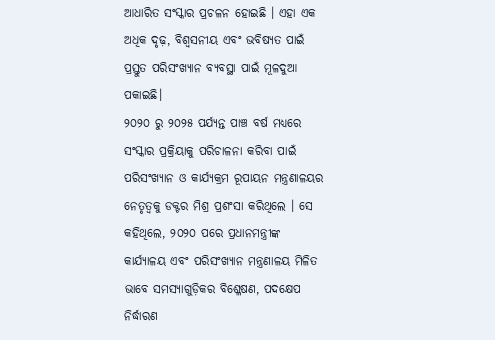ଆଧାରିତ ସଂସ୍କାର ପ୍ରଚଳନ ହୋଇଛି । ଏହା ଏକ ଅଧିକ ଦୃଢ଼, ବିଶ୍ୱସନୀୟ ଏବଂ ଭବିଷ୍ୟତ ପାଇଁ ପ୍ରସ୍ତୁତ ପରିସଂଖ୍ୟାନ ବ୍ୟବସ୍ଥା ପାଇଁ ମୂଳଦୁଆ ପକାଇଛି।
୨୦୨୦ ରୁ ୨୦୨୫ ପର୍ଯ୍ୟନ୍ତ ପାଞ୍ଚ ବର୍ଷ ମଧ୍ୟରେ ସଂସ୍କାର ପ୍ରକ୍ରିୟାକୁ ପରିଚାଳନା କରିବା ପାଇଁ ପରିସଂଖ୍ୟାନ ଓ କାର୍ଯ୍ୟକ୍ରମ ରୂପାୟନ ମନ୍ତ୍ରଣାଳୟର ନେତୃତ୍ୱକୁ ଡକ୍ଟର ମିଶ୍ର ପ୍ରଶଂସା କରିଥିଲେ । ସେ କହିଥିଲେ, ୨୦୨୦ ପରେ ପ୍ରଧାନମନ୍ତ୍ରୀଙ୍କ କାର୍ଯ୍ୟାଳୟ ଏବଂ ପରିସଂଖ୍ୟାନ ମନ୍ତ୍ରଣାଳୟ ମିଳିତ ଭାବେ ସମସ୍ୟାଗୁଡ଼ିକର ବିଶ୍ଳେଷଣ, ପଦକ୍ଷେପ ନିର୍ଦ୍ଧାରଣ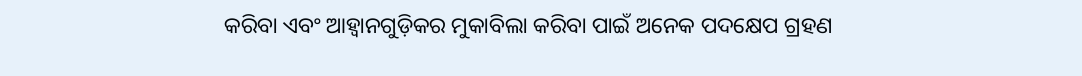କରିବା ଏବଂ ଆହ୍ୱାନଗୁଡ଼ିକର ମୁକାବିଲା କରିବା ପାଇଁ ଅନେକ ପଦକ୍ଷେପ ଗ୍ରହଣ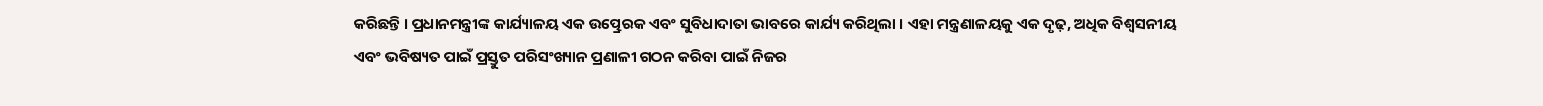କରିଛନ୍ତି । ପ୍ରଧାନମନ୍ତ୍ରୀଙ୍କ କାର୍ଯ୍ୟାଳୟ ଏକ ଉତ୍ପ୍ରେରକ ଏବଂ ସୁବିଧାଦାତା ଭାବରେ କାର୍ଯ୍ୟ କରିଥିଲା । ଏହା ମନ୍ତ୍ରଣାଳୟକୁ ଏକ ଦୃଢ଼, ଅଧିକ ବିଶ୍ୱସନୀୟ ଏବଂ ଭବିଷ୍ୟତ ପାଇଁ ପ୍ରସ୍ତୁତ ପରିସଂଖ୍ୟାନ ପ୍ରଣାଳୀ ଗଠନ କରିବା ପାଇଁ ନିଜର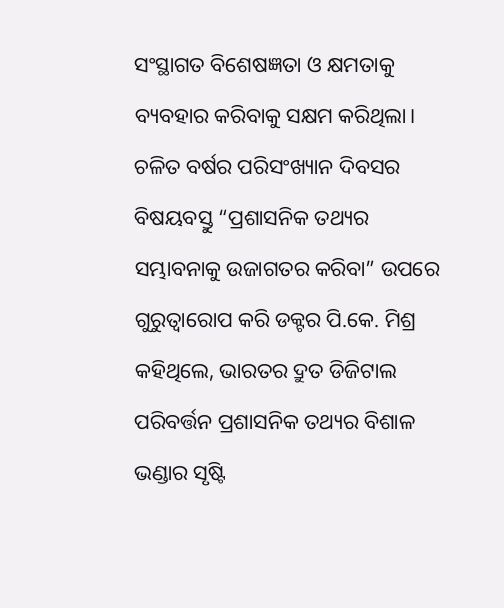ସଂସ୍ଥାଗତ ବିଶେଷଜ୍ଞତା ଓ କ୍ଷମତାକୁ ବ୍ୟବହାର କରିବାକୁ ସକ୍ଷମ କରିଥିଲା।
ଚଳିତ ବର୍ଷର ପରିସଂଖ୍ୟାନ ଦିବସର ବିଷୟବସ୍ତୁ “ପ୍ରଶାସନିକ ତଥ୍ୟର ସମ୍ଭାବନାକୁ ଉଜାଗତର କରିବା” ଉପରେ ଗୁରୁତ୍ୱାରୋପ କରି ଡକ୍ଟର ପି.କେ. ମିଶ୍ର କହିଥିଲେ, ଭାରତର ଦ୍ରୁତ ଡିଜିଟାଲ ପରିବର୍ତ୍ତନ ପ୍ରଶାସନିକ ତଥ୍ୟର ବିଶାଳ ଭଣ୍ଡାର ସୃଷ୍ଟି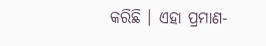କରିଛି । ଏହା ପ୍ରମାଣ-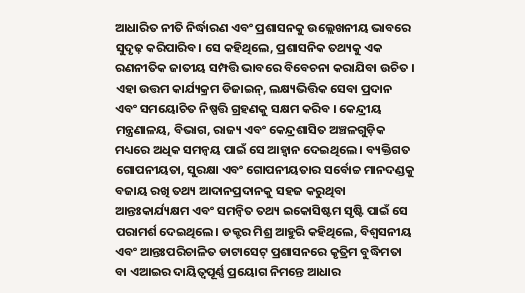ଆଧାରିତ ନୀତି ନିର୍ଦ୍ଧାରଣ ଏବଂ ପ୍ରଶାସନକୁ ଉଲ୍ଲେଖନୀୟ ଭାବରେ ସୁଦୃଢ଼ କରିପାରିବ। ସେ କହିଥିଲେ, ପ୍ରଶାସନିକ ତଥ୍ୟକୁ ଏକ ରଣନୀତିକ ଜାତୀୟ ସମ୍ପତ୍ତି ଭାବରେ ବିବେଚନା କରାଯିବା ଉଚିତ । ଏହା ଉତ୍ତମ କାର୍ଯ୍ୟକ୍ରମ ଡିଜାଇନ୍, ଲକ୍ଷ୍ୟଭିତ୍ତିକ ସେବା ପ୍ରଦାନ ଏବଂ ସମୟୋଚିତ ନିଷ୍ପତ୍ତି ଗ୍ରହଣକୁ ସକ୍ଷମ କରିବ । କେନ୍ଦ୍ରୀୟ ମନ୍ତ୍ରଣାଳୟ, ବିଭାଗ, ରାଜ୍ୟ ଏବଂ କେନ୍ଦ୍ରଶାସିତ ଅଞ୍ଚଳଗୁଡ଼ିକ ମଧ୍ୟରେ ଅଧିକ ସମନ୍ୱୟ ପାଇଁ ସେ ଆହ୍ୱାନ ଦେଇଥିଲେ । ବ୍ୟକ୍ତିଗତ ଗୋପନୀୟତା, ସୁରକ୍ଷା ଏବଂ ଗୋପନୀୟତାର ସର୍ବୋଚ୍ଚ ମାନଦଣ୍ଡକୁ ବଜାୟ ରଖି ତଥ୍ୟ ଆଦାନପ୍ରଦାନକୁ ସହଜ କରୁଥିବା ଆନ୍ତଃକାର୍ଯ୍ୟକ୍ଷମ ଏବଂ ସମନ୍ୱିତ ତଥ୍ୟ ଇକୋସିଷ୍ଟମ ସୃଷ୍ଟି ପାଇଁ ସେ ପରାମର୍ଶ ଦେଇଥିଲେ। ଡକ୍ଟର ମିଶ୍ର ଆହୁରି କହିଥିଲେ, ବିଶ୍ୱସନୀୟ ଏବଂ ଆନ୍ତଃପରିଚାଳିତ ଡାଟାସେଟ୍ ପ୍ରଶାସନରେ କୃତ୍ରିମ ବୁଦ୍ଧିମତା ବା ଏଆଇର ଦାୟିତ୍ୱପୂର୍ଣ୍ଣ ପ୍ରୟୋଗ ନିମନ୍ତେ ଆଧାର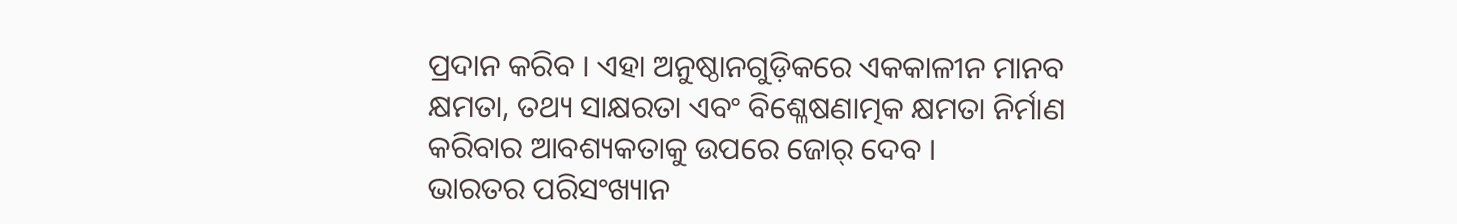ପ୍ରଦାନ କରିବ । ଏହା ଅନୁଷ୍ଠାନଗୁଡ଼ିକରେ ଏକକାଳୀନ ମାନବ କ୍ଷମତା, ତଥ୍ୟ ସାକ୍ଷରତା ଏବଂ ବିଶ୍ଳେଷଣାତ୍ମକ କ୍ଷମତା ନିର୍ମାଣ କରିବାର ଆବଶ୍ୟକତାକୁ ଉପରେ ଜୋର୍‌ ଦେବ ।
ଭାରତର ପରିସଂଖ୍ୟାନ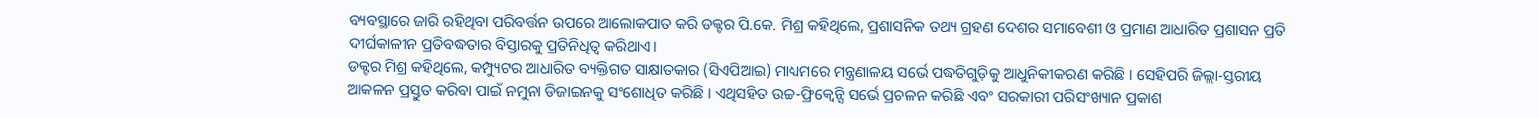ବ୍ୟବସ୍ଥାରେ ଜାରି ରହିଥିବା ପରିବର୍ତ୍ତନ ଉପରେ ଆଲୋକପାତ କରି ଡକ୍ଟର ପି.କେ. ମିଶ୍ର କହିଥିଲେ, ପ୍ରଶାସନିକ ତଥ୍ୟ ଗ୍ରହଣ ଦେଶର ସମାବେଶୀ ଓ ପ୍ରମାଣ ଆଧାରିତ ପ୍ରଶାସନ ପ୍ରତି ଦୀର୍ଘକାଳୀନ ପ୍ରତିବଦ୍ଧତାର ବିସ୍ତାରକୁ ପ୍ରତିନିଧିତ୍ୱ କରିଥାଏ।
ଡକ୍ଟର ମିଶ୍ର କହିଥିଲେ, କମ୍ପ୍ୟୁଟର ଆଧାରିତ ବ୍ୟକ୍ତିଗତ ସାକ୍ଷାତକାର (ସିଏପିଆଇ) ମାଧ୍ୟମରେ ମନ୍ତ୍ରଣାଳୟ ସର୍ଭେ ପଦ୍ଧତିଗୁଡ଼ିକୁ ଆଧୁନିକୀକରଣ କରିଛି । ସେହିପରି ଜିଲ୍ଲା-ସ୍ତରୀୟ ଆକଳନ ପ୍ରସ୍ତୁତ କରିବା ପାଇଁ ନମୁନା ଡିଜାଇନକୁ ସଂଶୋଧିତ କରିଛି । ଏଥିସହିତ ଉଚ୍ଚ-ଫ୍ରିକ୍ୱେନ୍ସି ସର୍ଭେ ପ୍ରଚଳନ କରିଛି ଏବଂ ସରକାରୀ ପରିସଂଖ୍ୟାନ ପ୍ରକାଶ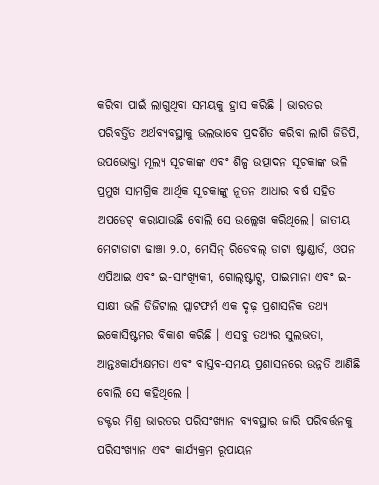କରିବା ପାଇଁ ଲାଗୁଥିବା ସମୟକୁ ହ୍ରାସ କରିଛି । ଭାରତର ପରିବର୍ତ୍ତିତ ଅର୍ଥବ୍ୟବସ୍ଥାକୁ ଭଲଭାବେ ପ୍ରଦର୍ଶିତ କରିବା ଲାଗି ଜିଡିପି, ଉପଭୋକ୍ତା ମୂଲ୍ୟ ସୂଚକାଙ୍କ ଏବଂ ଶିଳ୍ପ ଉତ୍ପାଦନ ସୂଚକାଙ୍କ ଭଳି ପ୍ରମୁଖ ସାମଗ୍ରିକ ଆର୍ଥିକ ସୂଚକାଙ୍କୁ ନୂତନ ଆଧାର ବର୍ଷ ସହିତ ଅପଡେଟ୍‌ କରାଯାଉଛି ବୋଲି ସେ ଉଲ୍ଲେଖ କରିଥିଲେ। ଜାତୀୟ ମେଟାଡାଟା ଢାଞ୍ଚା ୨.୦, ମେସିନ୍‌ ରିଡେବଲ୍‌ ଡାଟା ଷ୍ଟାଣ୍ଡାର୍ଡ, ଓପନ ଏପିଆଇ ଏବଂ ଇ-ସାଂଖ୍ୟିକୀ, ଗୋଲ୍‌ଷ୍ଟାଟ୍ସ, ପାଇମାନା ଏବଂ ଇ-ସାକ୍ଷୀ ଭଳି ଡିଜିଟାଲ ପ୍ଲାଟଫର୍ମ ଏକ ଦୃଢ଼ ପ୍ରଶାସନିକ ତଥ୍ୟ ଇକୋସିଷ୍ଟମର ବିକାଶ କରିଛି । ଏସବୁ ତଥ୍ୟର ସୁଲଭତା, ଆନ୍ତଃକାର୍ଯ୍ୟକ୍ଷମତା ଏବଂ ବାସ୍ତବ-ସମୟ ପ୍ରଶାସନରେ ଉନ୍ନତି ଆଣିଛି ବୋଲି ସେ କହିଥିଲେ ।
ଡକ୍ଟର ମିଶ୍ର ଭାରତର ପରିସଂଖ୍ୟାନ ବ୍ୟବସ୍ଥାର ଜାରି ପରିବର୍ତ୍ତନକୁ ପରିସଂଖ୍ୟାନ ଏବଂ କାର୍ଯ୍ୟକ୍ରମ ରୂପାୟନ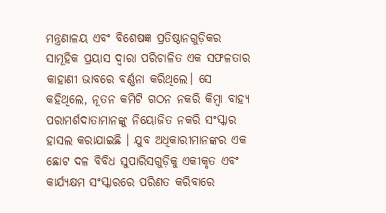ମନ୍ତ୍ରଣାଳୟ ଏବଂ ବିଶେଷଜ୍ଞ ପ୍ରତିଷ୍ଠାନଗୁଡ଼ିକର ସାମୂହିକ ପ୍ରୟାସ ଦ୍ୱାରା ପରିଚାଳିତ ଏକ ସଫଳତାର କାହାଣୀ ଭାବରେ ବର୍ଣ୍ଣନା କରିଥିଲେ। ସେ କହିଥିଲେ, ନୂତନ କମିଟି ଗଠନ ନକରି କିମ୍ବା ବାହ୍ୟ ପରାମର୍ଶଦାତାମାନଙ୍କୁ ନିୟୋଜିତ ନକରି ସଂସ୍କାର ହାସଲ କରାଯାଇଛି । ଯୁବ ଅଧିକାରୀମାନଙ୍କର ଏକ ଛୋଟ ଦଳ ବିବିଧ ସୁପାରିସଗୁଡ଼ିକୁ ଏକୀକୃତ ଏବଂ କାର୍ଯ୍ୟକ୍ଷମ ସଂସ୍କାରରେ ପରିଣତ କରିବାରେ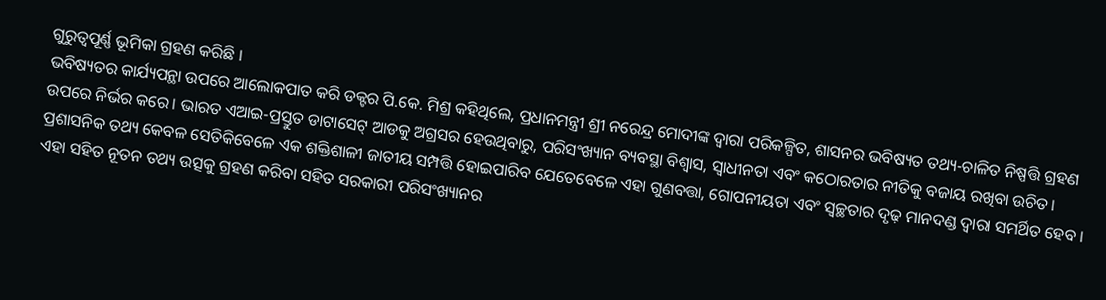ଗୁରୁତ୍ୱପୂର୍ଣ୍ଣ ଭୂମିକା ଗ୍ରହଣ କରିଛି ।
ଭବିଷ୍ୟତର କାର୍ଯ୍ୟପନ୍ଥା ଉପରେ ଆଲୋକପାତ କରି ଡକ୍ଟର ପି.କେ. ମିଶ୍ର କହିଥିଲେ, ପ୍ରଧାନମନ୍ତ୍ରୀ ଶ୍ରୀ ନରେନ୍ଦ୍ର ମୋଦୀଙ୍କ ଦ୍ୱାରା ପରିକଳ୍ପିତ, ଶାସନର ଭବିଷ୍ୟତ ତଥ୍ୟ-ଚାଳିତ ନିଷ୍ପତ୍ତି ଗ୍ରହଣ ଉପରେ ନିର୍ଭର କରେ। ଭାରତ ଏଆଇ-ପ୍ରସ୍ତୁତ ଡାଟାସେଟ୍ ଆଡକୁ ଅଗ୍ରସର ହେଉଥିବାରୁ, ପରିସଂଖ୍ୟାନ ବ୍ୟବସ୍ଥା ବିଶ୍ୱାସ, ସ୍ୱାଧୀନତା ଏବଂ କଠୋରତାର ନୀତିକୁ ବଜାୟ ରଖିବା ଉଚିତ। ପ୍ରଶାସନିକ ତଥ୍ୟ କେବଳ ସେତିକିବେଳେ ଏକ ଶକ୍ତିଶାଳୀ ଜାତୀୟ ସମ୍ପତ୍ତି ହୋଇପାରିବ ଯେତେବେଳେ ଏହା ଗୁଣବତ୍ତା, ଗୋପନୀୟତା ଏବଂ ସ୍ୱଚ୍ଛତାର ଦୃଢ଼ ମାନଦଣ୍ଡ ଦ୍ୱାରା ସମର୍ଥିତ ହେବ । ଏହା ସହିତ ନୂତନ ତଥ୍ୟ ଉତ୍ସକୁ ଗ୍ରହଣ କରିବା ସହିତ ସରକାରୀ ପରିସଂଖ୍ୟାନର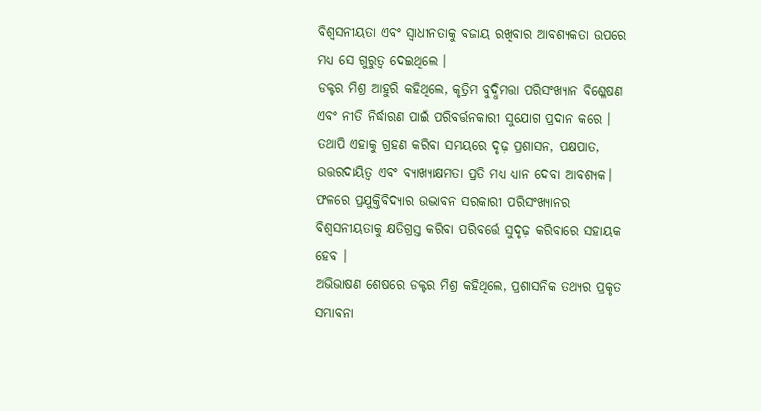ବିଶ୍ୱସନୀୟତା ଏବଂ ସ୍ୱାଧୀନତାକୁ ବଜାୟ ରଖିବାର ଆବଶ୍ୟକତା ଉପରେ ମଧ୍ୟ ସେ ଗୁରୁତ୍ୱ ଦେଇଥିଲେ ।
ଡକ୍ଟର ମିଶ୍ର ଆହୁରି କହିଥିଲେ, କୃତ୍ରିମ ବୁଦ୍ଧିମତ୍ତା ପରିସଂଖ୍ୟାନ ବିଶ୍ଳେଷଣ ଏବଂ ନୀତି ନିର୍ଦ୍ଧାରଣ ପାଇଁ ପରିବର୍ତ୍ତନକାରୀ ସୁଯୋଗ ପ୍ରଦାନ କରେ । ତଥାପି ଏହାକୁ ଗ୍ରହଣ କରିବା ସମୟରେ ଦୃଢ଼ ପ୍ରଶାସନ, ପକ୍ଷପାତ, ଉତ୍ତରଦାୟିତ୍ୱ ଏବଂ ବ୍ୟାଖ୍ୟାକ୍ଷମତା ପ୍ରତି ମଧ୍ୟ ଧ୍ୟାନ ଦେବା ଆବଶ୍ୟକ। ଫଳରେ ପ୍ରଯୁକ୍ତିବିଦ୍ୟାର ଉଦ୍ଭାବନ ସରକାରୀ ପରିସଂଖ୍ୟାନର ବିଶ୍ୱସନୀୟତାକୁ କ୍ଷତିଗ୍ରସ୍ତ କରିବା ପରିବର୍ତ୍ତେ ସୁଦୃଢ଼ କରିବାରେ ସହାୟକ ହେବ ।
ଅଭିଭାଷଣ ଶେଷରେ ଡକ୍ଟର ମିଶ୍ର କହିଥିଲେ, ପ୍ରଶାସନିକ ତଥ୍ୟର ପ୍ରକୃତ ସମ୍ଭାବନା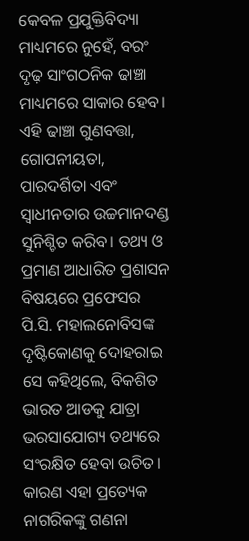କେବଳ ପ୍ରଯୁକ୍ତିବିଦ୍ୟା ମାଧ୍ୟମରେ ନୁହେଁ, ବରଂ ଦୃଢ଼ ସାଂଗଠନିକ ଢାଞ୍ଚା ମାଧ୍ୟମରେ ସାକାର ହେବ। ଏହି ଢାଞ୍ଚା ଗୁଣବତ୍ତା, ଗୋପନୀୟତା, ପାରଦର୍ଶିତା ଏବଂ ସ୍ୱାଧୀନତାର ଉଚ୍ଚମାନଦଣ୍ଡ ସୁନିଶ୍ଚିତ କରିବ। ତଥ୍ୟ ଓ ପ୍ରମାଣ ଆଧାରିତ ପ୍ରଶାସନ ବିଷୟରେ ପ୍ରଫେସର ପି.ସି. ମହାଲନୋବିସଙ୍କ ଦୃଷ୍ଟିକୋଣକୁ ଦୋହରାଇ ସେ କହିଥିଲେ, ବିକଶିତ ଭାରତ ଆଡକୁ ଯାତ୍ରା ଭରସାଯୋଗ୍ୟ ତଥ୍ୟରେ ସଂରକ୍ଷିତ ହେବା ଉଚିତ। କାରଣ ଏହା ପ୍ରତ୍ୟେକ ନାଗରିକଙ୍କୁ ଗଣନା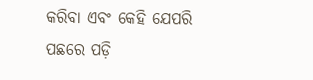କରିବା ଏବଂ କେହି ଯେପରି ପଛରେ ପଡ଼ି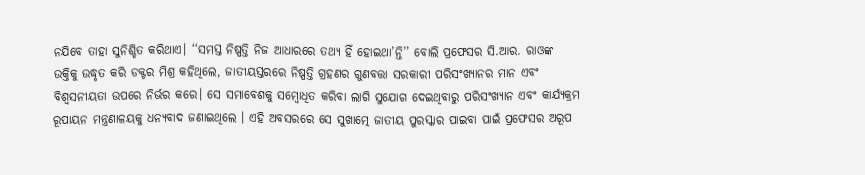ନଯିବେ ତାହା ସୁନିଶ୍ଚିତ କରିଥାଏ। ‘‘ସମସ୍ତ ନିଷ୍ପତ୍ତି ନିଜ ଆଧାରରେ ତଥ୍ୟ ହିଁ ହୋଇଥା’ନ୍ତି’’ ବୋଲି ପ୍ରଫେସର ସି.ଆର. ରାଓଙ୍କ ଉକ୍ତିକୁ ଉଦ୍ଧୃତ କରି ଡକ୍ଟର ମିଶ୍ର କହିଥିଲେ, ଜାତୀୟସ୍ତରରେ ନିଷ୍ପତ୍ତି ଗ୍ରହଣର ଗୁଣବତ୍ତା ସରକାରୀ ପରିସଂଖ୍ୟାନର ମାନ ଏବଂ ବିଶ୍ୱସନୀୟତା ଉପରେ ନିର୍ଭର କରେ। ସେ ସମାବେଶକୁ ସମ୍ବୋଧିତ କରିବା ଲାଗି ସୁଯୋଗ ଦେଇଥିବାରୁ ପରିସଂଖ୍ୟାନ ଏବଂ କାର୍ଯ୍ୟକ୍ରମ ରୂପାୟନ ମନ୍ତ୍ରଣାଳୟକୁ ଧନ୍ୟବାଦ ଜଣାଇଥିଲେ । ଏହି ଅବସରରେ ସେ ସୁଖାତ୍ମେ ଜାତୀୟ ପୁରସ୍କାର ପାଇବା ପାଇଁ ପ୍ରଫେସର ଅରୂପ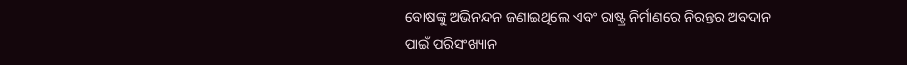ବୋଷଙ୍କୁ ଅଭିନନ୍ଦନ ଜଣାଇଥିଲେ ଏବଂ ରାଷ୍ଟ୍ର ନିର୍ମାଣରେ ନିରନ୍ତର ଅବଦାନ ପାଇଁ ପରିସଂଖ୍ୟାନ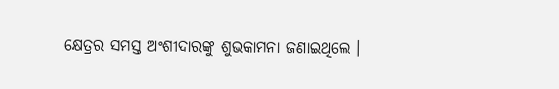କ୍ଷେତ୍ରର ସମସ୍ତ ଅଂଶୀଦାରଙ୍କୁ ଶୁଭକାମନା ଜଣାଇଥିଲେ ।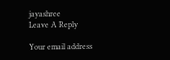jayashree
Leave A Reply

Your email address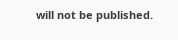will not be published.